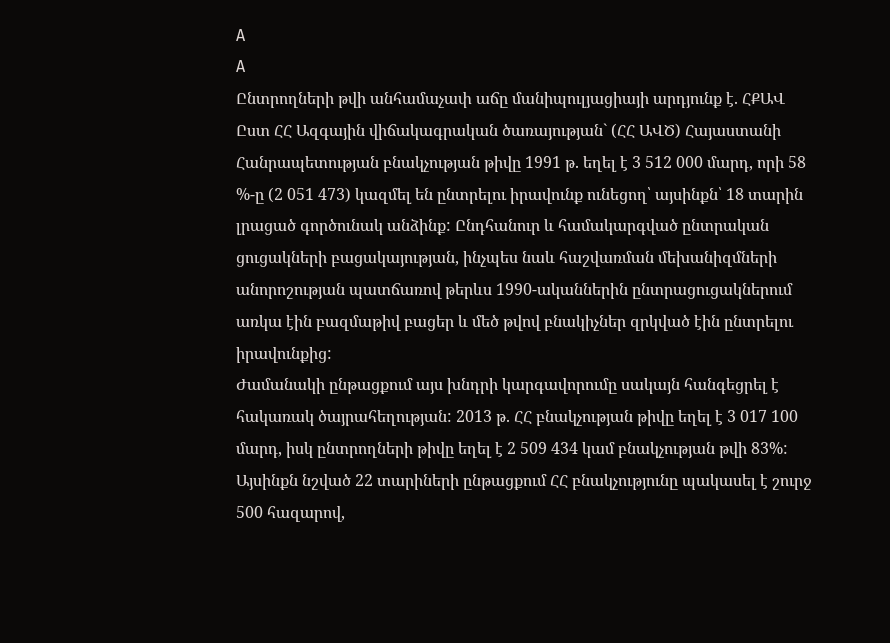A
A
Ընտրողների թվի անհամաչափ աճը մանիպուլյացիայի արդյունք է. ՀՔԱՎ
Ըստ ՀՀ Ազգային վիճակագրական ծառայության` (ՀՀ ԱՎԾ) Հայաստանի Հանրապետության բնակչության թիվը 1991 թ. եղել է 3 512 000 մարդ, որի 58 %-ը (2 051 473) կազմել են ընտրելու իրավունք ունեցող՝ այսինքն՝ 18 տարին լրացած գործունակ անձինք: Ընդհանուր և համակարգված ընտրական ցուցակների բացակայության, ինչպես նաև հաշվառման մեխանիզմների անորոշության պատճառով թերևս 1990-ականներին ընտրացուցակներում առկա էին բազմաթիվ բացեր և մեծ թվով բնակիչներ զրկված էին ընտրելու իրավունքից:
Ժամանակի ընթացքում այս խնդրի կարգավորումը սակայն հանգեցրել է հակառակ ծայրահեղության: 2013 թ. ՀՀ բնակչության թիվը եղել է 3 017 100 մարդ, իսկ ընտրողների թիվը եղել է 2 509 434 կամ բնակչության թվի 83%: Այսինքն նշված 22 տարիների ընթացքում ՀՀ բնակչությունը պակասել է շուրջ 500 հազարով,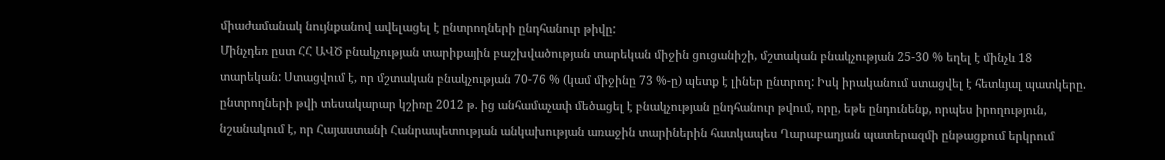միաժամանակ նույնքանով ավելացել է ընտրողների ընդհանուր թիվը:
Մինչդեռ ըստ ՀՀ ԱՎԾ բնակչության տարիքային բաշխվածության տարեկան միջին ցուցանիշի, մշտական բնակչության 25-30 % եղել է մինչև 18 տարեկան: Ստացվում է, որ մշտական բնակչության 70-76 % (կամ միջինը 73 %-ը) պետք է լիներ ընտրող: Իսկ իրականում ստացվել է հետևյալ պատկերը. ընտրողների թվի տեսակարար կշիռը 2012 թ. ից անհամաչափ մեծացել է բնակչության ընդհանուր թվում, որը, եթե ընդունենք, որպես իրողություն, նշանակում է, որ Հայաստանի Հանրապետության անկախության առաջին տարիներին հատկապես Ղարաբաղյան պատերազմի ընթացքում երկրում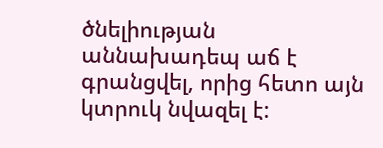ծնելիության աննախադեպ աճ է գրանցվել, որից հետո այն կտրուկ նվազել է: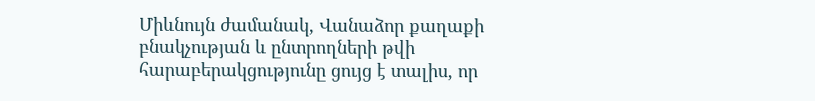Միևնույն ժամանակ, Վանաձոր քաղաքի բնակչության և ընտրողների թվի հարաբերակցությունը ցույց է տալիս, որ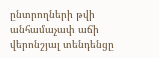ընտրողների թվի անհամաչափ աճի վերոնշյալ տենդենցը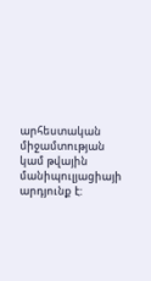արհեստական միջամտության կամ թվային մանիպուլյացիայի արդյունք է: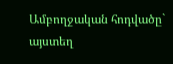Ամբողջական հոդվածը` այստեղ